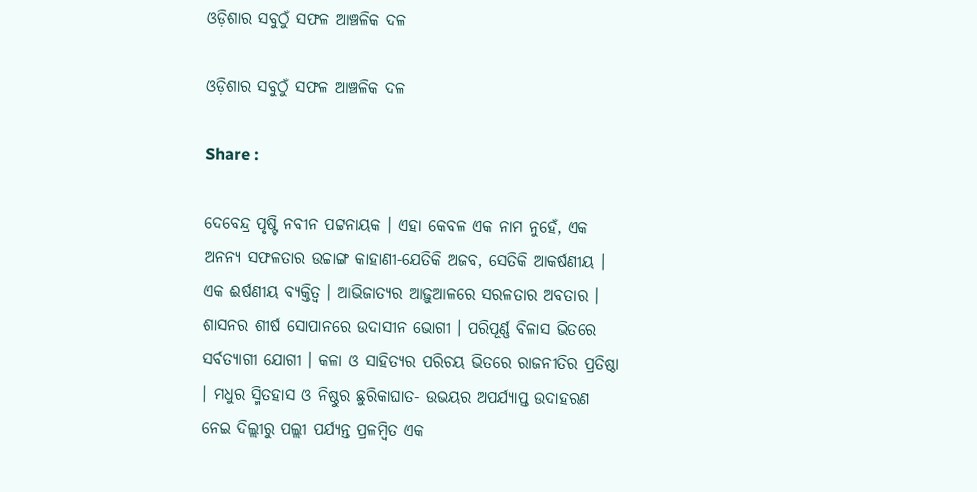ଓଡ଼ିଶାର ସବୁଠୁଁ ସଫଳ ଆଞ୍ଚଳିକ ଦଳ

ଓଡ଼ିଶାର ସବୁଠୁଁ ସଫଳ ଆଞ୍ଚଳିକ ଦଳ

Share :

ଦେବେନ୍ଦ୍ର ପୃଷ୍ଟି ନବୀନ ପଟ୍ଟନାୟକ । ଏହା କେବଳ ଏକ ନାମ ନୁହେଁ, ଏକ ଅନନ୍ୟ ସଫଳତାର ଉଚ୍ଚାଙ୍ଗ କାହାଣୀ-ଯେତିକି ଅଜବ, ସେତିକି ଆକର୍ଷଣୀୟ । ଏକ ଈର୍ଷଣୀୟ ବ୍ୟକ୍ତିତ୍ୱ । ଆଭିଜାତ୍ୟର ଆଢ଼ୁଆଳରେ ସରଳତାର ଅବତାର । ଶାସନର ଶୀର୍ଷ ସୋପାନରେ ଉଦାସୀନ ଭୋଗୀ । ପରିପୂର୍ଣ୍ଣ ବିଳାସ ଭିତରେ ସର୍ବତ୍ୟାଗୀ ଯୋଗୀ । କଳା ଓ ସାହିତ୍ୟର ପରିଚୟ ଭିତରେ ରାଜନୀତିର ପ୍ରତିଷ୍ଠା । ମଧୁର ସ୍ମିତହାସ ଓ ନିଷ୍ଠୁର ଛୁରିକାଘାତ- ଉଭୟର ଅପର୍ଯ୍ୟାପ୍ତ ଉଦାହରଣ ନେଇ ଦିଲ୍ଲୀରୁ ପଲ୍ଲୀ ପର୍ଯ୍ୟନ୍ତ ପ୍ରଳମ୍ବିତ ଏକ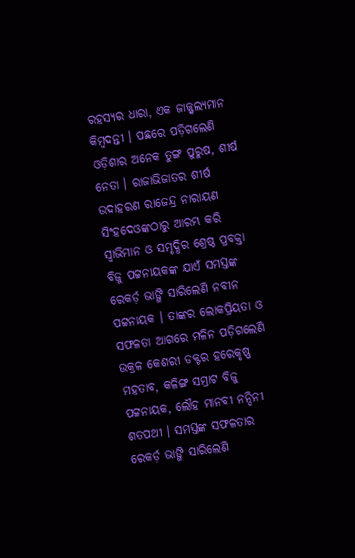ରହସ୍ୟର ଧାରା, ଏକ ଜାଜ୍ଜ୍ୱଲ୍ୟମାନ କିମ୍ବଦନ୍ତୀ । ପଛରେ ପଡ଼ିଗଲେଣି ଓଡ଼ିଶାର ଅନେକ ତୁଙ୍ଗ ପୁରୁଷ, ଶୀର୍ଷ ନେତା । ରାଜାଭିଜାତର ଶୀର୍ଷ ଉଦାହରଣ ରାଜେନ୍ଦ୍ର ନାରାୟଣ ସିଂହଦେଓଙ୍କଠାରୁ ଆରମ୍ଭ କରି ସ୍ୱାଭିମାନ ଓ ସମୃଦ୍ଧିର ଶ୍ରେଷ୍ଠ ପ୍ରବକ୍ତା ବିଜୁ ପଟ୍ଟନାୟକଙ୍କ ଯାଏଁ ସମସ୍ତଙ୍କ ରେକର୍ଡ଼ ଭାଙ୍ଗି ସାରିଲେଣି ନବୀନ ପଟ୍ଟନାୟକ । ତାଙ୍କର ଲୋକପ୍ରିୟତା ଓ ସଫଳତା ଆଗରେ ମଳିନ ପଡ଼ିଗଲେଣି ଉକ୍ରଳ କେଶରୀ ଡକ୍ଟର ହରେକୃଷ୍ଣ ମହତାବ, କଳିଙ୍ଗ ସମ୍ରାଟ ବିଜୁ ପଟ୍ଟନାୟକ, ଲୌହ ମାନବୀ ନନ୍ଦିନୀ ଶତପଥୀ । ସମସ୍ତଙ୍କ ସଫଳତାର ରେକର୍ଡ଼ ଭାଙ୍ଗି ସାରିଲେଣି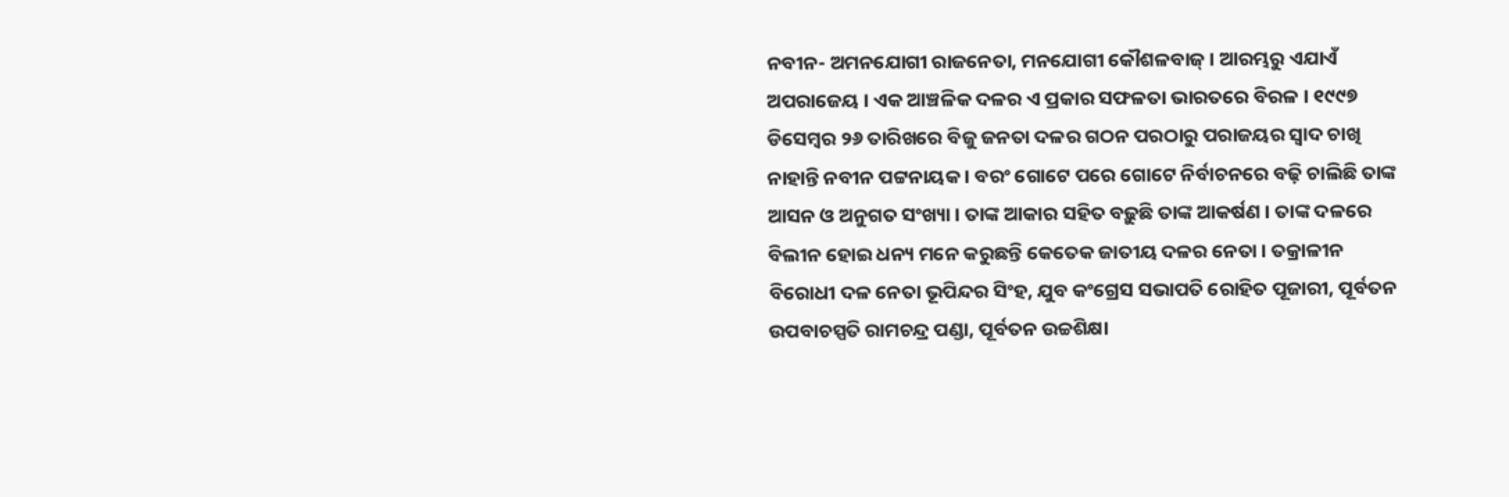ନବୀନ- ଅମନଯୋଗୀ ରାଜନେତା, ମନଯୋଗୀ କୌଶଳବାଜ୍ । ଆରମ୍ଭରୁ ଏଯାଏଁ ଅପରାଜେୟ । ଏକ ଆଞ୍ଚଳିକ ଦଳର ଏ ପ୍ରକାର ସଫଳତା ଭାରତରେ ବିରଳ । ୧୯୯୭ ଡିସେମ୍ବର ୨୬ ତାରିଖରେ ବିଜୁ ଜନତା ଦଳର ଗଠନ ପରଠାରୁ ପରାଜୟର ସ୍ୱାଦ ଚାଖି ନାହାନ୍ତି ନବୀନ ପଟ୍ଟନାୟକ । ବରଂ ଗୋଟେ ପରେ ଗୋଟେ ନିର୍ବାଚନରେ ବଢ଼ି ଚାଲିଛି ତାଙ୍କ ଆସନ ଓ ଅନୁଗତ ସଂଖ୍ୟା । ତାଙ୍କ ଆକାର ସହିତ ବଢ଼ୁଛି ତାଙ୍କ ଆକର୍ଷଣ । ତାଙ୍କ ଦଳରେ ବିଲୀନ ହୋଇ ଧନ୍ୟ ମନେ କରୁଛନ୍ତି କେତେକ ଜାତୀୟ ଦଳର ନେତା । ତକ୍ରାଳୀନ ବିରୋଧୀ ଦଳ ନେତା ଭୂପିନ୍ଦର ସିଂହ, ଯୁବ କଂଗ୍ରେସ ସଭାପତି ରୋହିତ ପୂଜାରୀ, ପୂର୍ବତନ ଉପବାଚସ୍ପତି ରାମଚନ୍ଦ୍ର ପଣ୍ଡା, ପୂର୍ବତନ ଉଚ୍ଚଶିକ୍ଷା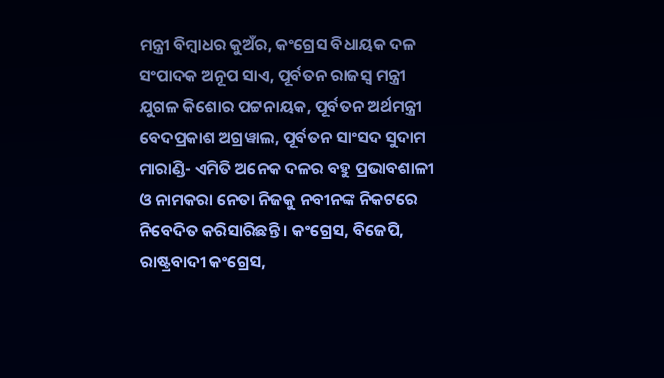ମନ୍ତ୍ରୀ ବିମ୍ବାଧର କୁଅଁର, କଂଗ୍ରେସ ବିଧାୟକ ଦଳ ସଂପାଦକ ଅନୂପ ସାଏ, ପୂର୍ବତନ ରାଜସ୍ୱ ମନ୍ତ୍ରୀ ଯୁଗଳ କିଶୋର ପଟ୍ଟନାୟକ, ପୂର୍ବତନ ଅର୍ଥମନ୍ତ୍ରୀ ବେଦପ୍ରକାଶ ଅଗ୍ରୱାଲ, ପୂର୍ବତନ ସାଂସଦ ସୁଦାମ ମାରାଣ୍ଡି- ଏମିତି ଅନେକ ଦଳର ବହୁ ପ୍ରଭାବଶାଳୀ ଓ ନାମକରା ନେତା ନିଜକୁ ନବୀନଙ୍କ ନିକଟରେ ନିବେଦିତ କରିସାରିଛନ୍ତି । କଂଗ୍ରେସ, ବିଜେପି, ରାଷ୍ଟ୍ରବାଦୀ କଂଗ୍ରେସ,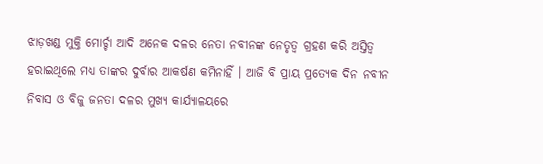ଝାଡ଼ଖଣ୍ଡ ମୁକ୍ତି ମୋର୍ଚ୍ଚା ଆଦି ଅନେକ ଦଳର ନେତା ନବୀନଙ୍କ ନେତୃତ୍ୱ ଗ୍ରହଣ କରି ଅସ୍ତିତ୍ୱ ହରାଇଥିଲେ ମଧ୍ୟ ତାଙ୍କର ଦୁର୍ବାର ଆକର୍ଷଣ କମିନାହିଁ । ଆଜି ବି ପ୍ରାୟ ପ୍ରତ୍ୟେକ ଦିନ ନବୀନ ନିବାସ ଓ ବିଜୁ ଜନତା ଦଳର ମୁଖ୍ୟ କାର୍ଯ୍ୟାଳୟରେ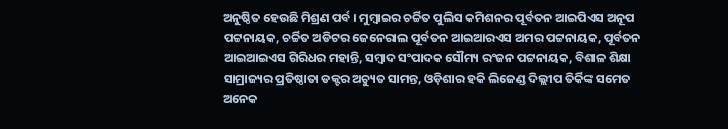ଅନୁଷ୍ଠିତ ହେଉଛି ମିଶ୍ରଣ ପର୍ବ । ମୁମ୍ବାଇର ଚର୍ଚ୍ଚିତ ପୁଲିସ କମିଶନର ପୂର୍ବତନ ଆଇପିଏସ ଅନୂପ ପଟ୍ଟନାୟକ, ଚର୍ଚ୍ଚିତ ଅଡିଟର ଜେନେରାଲ ପୂର୍ବତନ ଆଇଆରଏସ ଅମର ପଟ୍ଟନାୟକ, ପୂର୍ବତନ ଆଇଆଇଏସ ଗିରିଧର ମହାନ୍ତି, ସମ୍ବାଦ ସଂପାଦକ ସୌମ୍ୟ ରଂଜନ ପଟ୍ଟନାୟକ, ବିଶାଳ ଶିକ୍ଷା ସାମ୍ରାଜ୍ୟର ପ୍ରତିଷ୍ଠାତା ଡକ୍ଟର ଅଚ୍ୟୁତ ସାମନ୍ତ, ଓଡ଼ିଶାର ହକି ଲିଜେଣ୍ଡ ଦିଲ୍ଲୀପ ତିର୍କିଙ୍କ ସମେତ ଅନେକ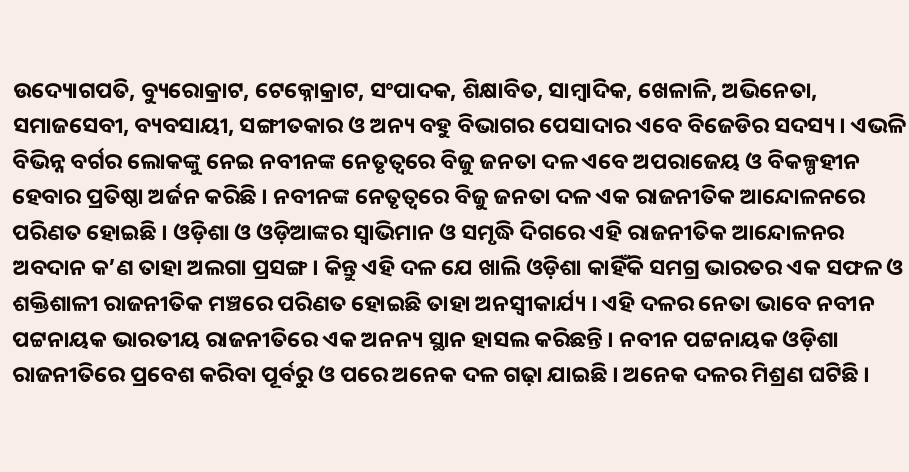ଉଦ୍ୟୋଗପତି, ବ୍ୟୁରୋକ୍ରାଟ, ଟେକ୍ନୋକ୍ରାଟ, ସଂପାଦକ, ଶିକ୍ଷାବିତ, ସାମ୍ବାଦିକ, ଖେଳାଳି, ଅଭିନେତା, ସମାଜସେବୀ, ବ୍ୟବସାୟୀ, ସଙ୍ଗୀତକାର ଓ ଅନ୍ୟ ବହୁ ବିଭାଗର ପେସାଦାର ଏବେ ବିଜେଡିର ସଦସ୍ୟ । ଏଭଳି ବିଭିନ୍ନ ବର୍ଗର ଲୋକଙ୍କୁ ନେଇ ନବୀନଙ୍କ ନେତୃତ୍ୱରେ ବିଜୁ ଜନତା ଦଳ ଏବେ ଅପରାଜେୟ ଓ ବିକଳ୍ପହୀନ ହେବାର ପ୍ରତିଷ୍ଠା ଅର୍ଜନ କରିଛି । ନବୀନଙ୍କ ନେତୃତ୍ୱରେ ବିଜୁ ଜନତା ଦଳ ଏକ ରାଜନୀତିକ ଆନ୍ଦୋଳନରେ ପରିଣତ ହୋଇଛି । ଓଡ଼ିଶା ଓ ଓଡ଼ିଆଙ୍କର ସ୍ୱାଭିମାନ ଓ ସମୃଦ୍ଧି ଦିଗରେ ଏହି ରାଜନୀତିକ ଆନ୍ଦୋଳନର ଅବଦାନ କ’ଣ ତାହା ଅଲଗା ପ୍ରସଙ୍ଗ । କିନ୍ତୁ ଏହି ଦଳ ଯେ ଖାଲି ଓଡ଼ିଶା କାହିଁକି ସମଗ୍ର ଭାରତର ଏକ ସଫଳ ଓ ଶକ୍ତିଶାଳୀ ରାଜନୀତିକ ମଞ୍ଚରେ ପରିଣତ ହୋଇଛି ତାହା ଅନସ୍ୱୀକାର୍ଯ୍ୟ । ଏହି ଦଳର ନେତା ଭାବେ ନବୀନ ପଟ୍ଟନାୟକ ଭାରତୀୟ ରାଜନୀତିରେ ଏକ ଅନନ୍ୟ ସ୍ଥାନ ହାସଲ କରିଛନ୍ତି । ନବୀନ ପଟ୍ଟନାୟକ ଓଡ଼ିଶା ରାଜନୀତିରେ ପ୍ରବେଶ କରିବା ପୂର୍ବରୁ ଓ ପରେ ଅନେକ ଦଳ ଗଢ଼ା ଯାଇଛି । ଅନେକ ଦଳର ମିଶ୍ରଣ ଘଟିଛି ।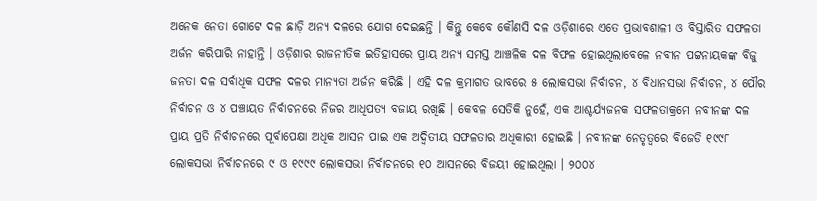ଅନେକ ନେତା ଗୋଟେ ଦଳ ଛାଡ଼ି ଅନ୍ୟ ଦଳରେ ଯୋଗ ଦେଇଛନ୍ତି । କିନ୍ତୁ କେବେ କୌଣସି ଦଳ ଓଡ଼ିଶାରେ ଏତେ ପ୍ରଭାବଶାଳୀ ଓ ବିସ୍ତାରିତ ସଫଳତା ଅର୍ଜନ କରିପାରି ନାହାନ୍ତି । ଓଡ଼ିଶାର ରାଜନୀତିକ ଇତିହାସରେ ପ୍ରାୟ ଅନ୍ୟ ସମସ୍ତ ଆଞ୍ଚଳିକ ଦଳ ବିଫଳ ହୋଇଥିଲାବେଳେ ନବୀନ ପଟ୍ଟନାୟକଙ୍କ ବିଜୁ ଜନତା ଦଳ ସର୍ବାଧିକ ସଫଳ ଦଳର ମାନ୍ୟତା ଅର୍ଜନ କରିଛି । ଏହି ଦଳ କ୍ରମାଗତ ଭାବରେ ୫ ଲୋକସଭା ନିର୍ବାଚନ, ୪ ବିଧାନସଭା ନିର୍ବାଚନ, ୪ ପୌର ନିର୍ବାଚନ ଓ ୪ ପଞ୍ଚାୟତ ନିର୍ବାଚନରେ ନିଜର ଆଧିପତ୍ୟ ବଜାୟ ରଖିଛି । କେବଳ ସେତିକି ନୁହେଁ, ଏକ ଆଶ୍ଚର୍ଯ୍ୟଜନକ ସଫଳତାକ୍ରମେ ନବୀନଙ୍କ ଦଳ ପ୍ରାୟ ପ୍ରତି ନିର୍ବାଚନରେ ପୂର୍ବାପେକ୍ଷା ଅଧିକ ଆସନ ପାଇ ଏକ ଅଦ୍ୱିତୀୟ ସଫଳତାର ଅଧିକାରୀ ହୋଇଛି । ନବୀନଙ୍କ ନେତୃତ୍ୱରେ ବିଜେଡି ୧୯୯୮ ଲୋକସଭା ନିର୍ବାଚନରେ ୯ ଓ ୧୯୯୯ ଲୋକସଭା ନିର୍ବାଚନରେ ୧୦ ଆସନରେ ବିଜୟୀ ହୋଇଥିଲା । ୨୦୦୪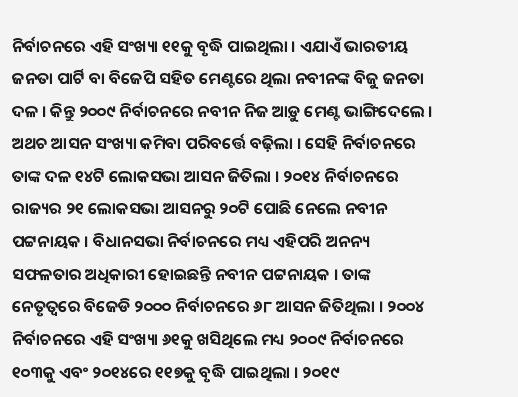ନିର୍ବାଚନରେ ଏହି ସଂଖ୍ୟା ୧୧କୁ ବୃଦ୍ଧି ପାଇଥିଲା । ଏଯାଏଁ ଭାରତୀୟ ଜନତା ପାର୍ଟି ବା ବିଜେପି ସହିତ ମେଣ୍ଟରେ ଥିଲା ନବୀନଙ୍କ ବିଜୁ ଜନତା ଦଳ । କିନ୍ତୁ ୨୦୦୯ ନିର୍ବାଚନରେ ନବୀନ ନିଜ ଆଡ଼ୁ ମେଣ୍ଟ ଭାଙ୍ଗିଦେଲେ । ଅଥଚ ଆସନ ସଂଖ୍ୟା କମିବା ପରିବର୍ତ୍ତେ ବଢ଼ିଲା । ସେହି ନିର୍ବାଚନରେ ତାଙ୍କ ଦଳ ୧୪ଟି ଲୋକସଭା ଆସନ ଜିତିଲା । ୨୦୧୪ ନିର୍ବାଚନରେ ରାଜ୍ୟର ୨୧ ଲୋକସଭା ଆସନରୁ ୨୦ଟି ପୋଛି ନେଲେ ନବୀନ ପଟ୍ଟନାୟକ । ବିଧାନସଭା ନିର୍ବାଚନରେ ମଧ୍ୟ ଏହିପରି ଅନନ୍ୟ ସଫଳତାର ଅଧିକାରୀ ହୋଇଛନ୍ତି ନବୀନ ପଟ୍ଟନାୟକ । ତାଙ୍କ ନେତୃତ୍ୱରେ ବିଜେଡି ୨୦୦୦ ନିର୍ବାଚନରେ ୬୮ ଆସନ ଜିତିଥିଲା । ୨୦୦୪ ନିର୍ବାଚନରେ ଏହି ସଂଖ୍ୟା ୬୧କୁ ଖସିଥିଲେ ମଧ୍ୟ ୨୦୦୯ ନିର୍ବାଚନରେ ୧୦୩କୁ ଏବଂ ୨୦୧୪ରେ ୧୧୭କୁ ବୃଦ୍ଧି ପାଇଥିଲା । ୨୦୧୯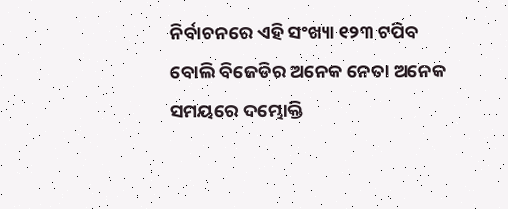ନିର୍ବାଚନରେ ଏହି ସଂଖ୍ୟା ୧୨୩ ଟପିବ ବୋଲି ବିଜେଡିର ଅନେକ ନେତା ଅନେକ ସମୟରେ ଦମ୍ଭୋକ୍ତି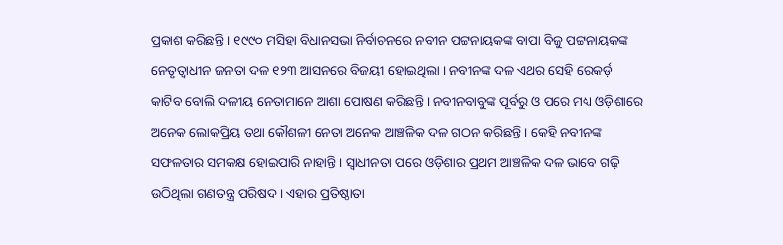ପ୍ରକାଶ କରିଛନ୍ତି । ୧୯୯୦ ମସିହା ବିଧାନସଭା ନିର୍ବାଚନରେ ନବୀନ ପଟ୍ଟନାୟକଙ୍କ ବାପା ବିଜୁ ପଟ୍ଟନାୟକଙ୍କ ନେତୃତ୍ୱାଧୀନ ଜନତା ଦଳ ୧୨୩ ଆସନରେ ବିଜୟୀ ହୋଇଥିଲା । ନବୀନଙ୍କ ଦଳ ଏଥର ସେହି ରେକର୍ଡ଼ କାଟିବ ବୋଲି ଦଳୀୟ ନେତାମାନେ ଆଶା ପୋଷଣ କରିଛନ୍ତି । ନବୀନବାବୁଙ୍କ ପୂର୍ବରୁ ଓ ପରେ ମଧ୍ୟ ଓଡ଼ିଶାରେ ଅନେକ ଲୋକପ୍ରିୟ ତଥା କୌଶଳୀ ନେତା ଅନେକ ଆଞ୍ଚଳିକ ଦଳ ଗଠନ କରିଛନ୍ତି । କେହି ନବୀନଙ୍କ ସଫଳତାର ସମକକ୍ଷ ହୋଇପାରି ନାହାନ୍ତି । ସ୍ୱାଧୀନତା ପରେ ଓଡ଼ିଶାର ପ୍ରଥମ ଆଞ୍ଚଳିକ ଦଳ ଭାବେ ଗଢ଼ି ଉଠିଥିଲା ଗଣତନ୍ତ୍ର ପରିଷଦ । ଏହାର ପ୍ରତିଷ୍ଠାତା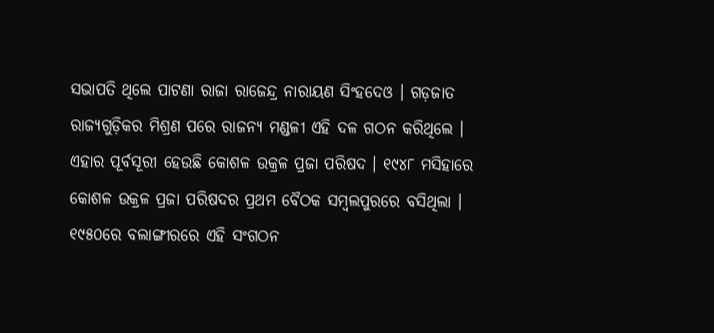ସଭାପତି ଥିଲେ ପାଟଣା ରାଜା ରାଜେନ୍ଦ୍ର ନାରାୟଣ ସିଂହଦେଓ । ଗଡ଼ଜାତ ରାଜ୍ୟଗୁଡ଼ିକର ମିଶ୍ରଣ ପରେ ରାଜନ୍ୟ ମଣ୍ଡଳୀ ଏହି ଦଳ ଗଠନ କରିଥିଲେ । ଏହାର ପୂର୍ବସୂରୀ ହେଉଛି କୋଶଳ ଉକ୍ରଳ ପ୍ରଜା ପରିଷଦ । ୧୯୪୮ ମସିହାରେ କୋଶଳ ଉକ୍ରଳ ପ୍ରଜା ପରିଷଦର ପ୍ରଥମ ବୈଠକ ସମ୍ବଲପୁରରେ ବସିଥିଲା । ୧୯୫୦ରେ ବଲାଙ୍ଗୀରରେ ଏହି ସଂଗଠନ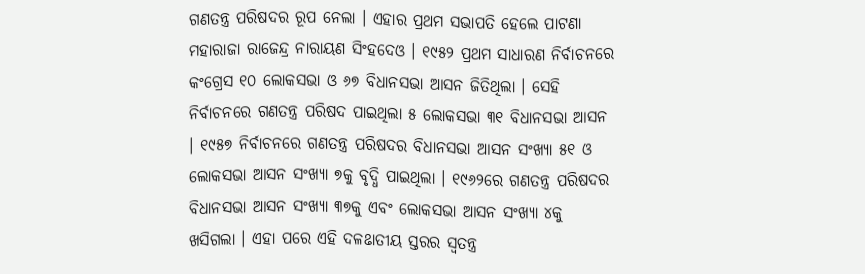ଗଣତନ୍ତ୍ର ପରିଷଦର ରୂପ ନେଲା । ଏହାର ପ୍ରଥମ ସଭାପତି ହେଲେ ପାଟଣା ମହାରାଜା ରାଜେନ୍ଦ୍ର ନାରାୟଣ ସିଂହଦେଓ । ୧୯୫୨ ପ୍ରଥମ ସାଧାରଣ ନିର୍ବାଚନରେ କଂଗ୍ରେସ ୧୦ ଲୋକସଭା ଓ ୬୭ ବିଧାନସଭା ଆସନ ଜିତିଥିଲା । ସେହି ନିର୍ବାଚନରେ ଗଣତନ୍ତ୍ର ପରିଷଦ ପାଇଥିଲା ୫ ଲୋକସଭା ୩୧ ବିଧାନସଭା ଆସନ । ୧୯୫୭ ନିର୍ବାଚନରେ ଗଣତନ୍ତ୍ର ପରିଷଦର ବିଧାନସଭା ଆସନ ସଂଖ୍ୟା ୫୧ ଓ ଲୋକସଭା ଆସନ ସଂଖ୍ୟା ୭କୁ ବୃଦ୍ଧି ପାଇଥିଲା । ୧୯୬୨ରେ ଗଣତନ୍ତ୍ର ପରିଷଦର ବିଧାନସଭା ଆସନ ସଂଖ୍ୟା ୩୭କୁ ଏବଂ ଲୋକସଭା ଆସନ ସଂଖ୍ୟା ୪କୁ ଖସିଗଲା । ଏହା ପରେ ଏହି ଦଳଌାତୀୟ ସ୍ତରର ସ୍ୱତନ୍ତ୍ର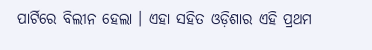ପାର୍ଟିରେ ବିଲୀନ ହେଲା । ଏହା ସହିତ ଓଡ଼ିଶାର ଏହି ପ୍ରଥମ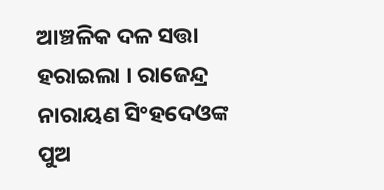ଆଞ୍ଚଳିକ ଦଳ ସତ୍ତା ହରାଇଲା । ରାଜେନ୍ଦ୍ର ନାରାୟଣ ସିଂହଦେଓଙ୍କ ପୁଅ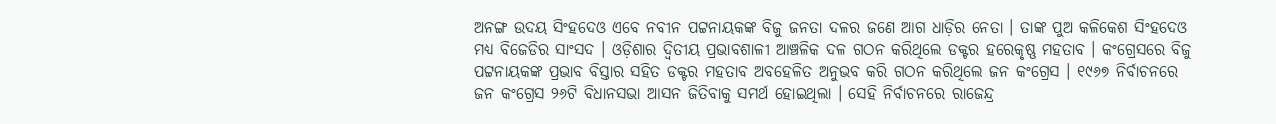ଅନଙ୍ଗ ଉଦୟ ସିଂହଦେଓ ଏବେ ନବୀନ ପଟ୍ଟନାୟକଙ୍କ ବିଜୁ ଜନତା ଦଳର ଜଣେ ଆଗ ଧାଡ଼ିର ନେତା । ତାଙ୍କ ପୁଅ କଳିକେଶ ସିଂହଦେଓ ମଧ୍ୟ ବିଜେଡିର ସାଂସଦ । ଓଡ଼ିଶାର ଦ୍ୱିତୀୟ ପ୍ରଭାବଶାଳୀ ଆଞ୍ଚଳିକ ଦଳ ଗଠନ କରିଥିଲେ ଡକ୍ଟର ହରେକୃଷ୍ଣ ମହତାବ । କଂଗ୍ରେସରେ ବିଜୁ ପଟ୍ଟନାୟକଙ୍କ ପ୍ରଭାବ ବିସ୍ତାର ସହିତ ଡକ୍ଟର ମହତାବ ଅବହେଳିତ ଅନୁଭବ କରି ଗଠନ କରିଥିଲେ ଜନ କଂଗ୍ରେସ । ୧୯୬୭ ନିର୍ବାଚନରେ ଜନ କଂଗ୍ରେସ ୨୬ଟି ବିଧାନସଭା ଆସନ ଜିତିବାକୁ ସମର୍ଥ ହୋଇଥିଲା । ସେହି ନିର୍ବାଚନରେ ରାଜେନ୍ଦ୍ର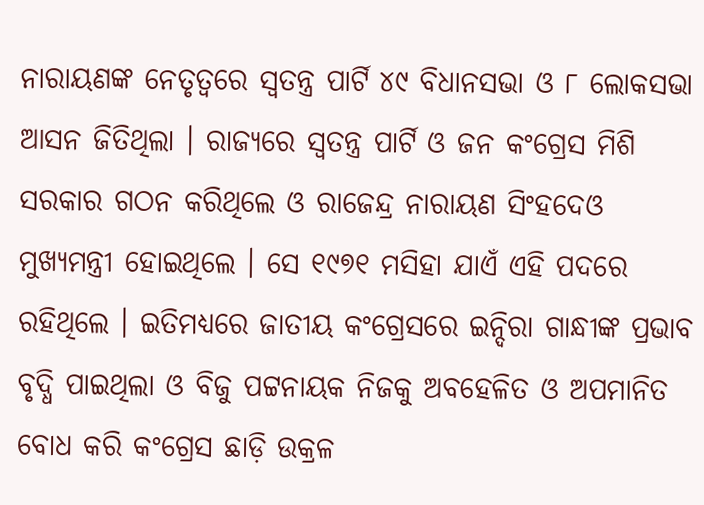ନାରାୟଣଙ୍କ ନେତୃତ୍ୱରେ ସ୍ୱତନ୍ତ୍ର ପାର୍ଟି ୪୯ ବିଧାନସଭା ଓ ୮ ଲୋକସଭା ଆସନ ଜିତିଥିଲା । ରାଜ୍ୟରେ ସ୍ୱତନ୍ତ୍ର ପାର୍ଟି ଓ ଜନ କଂଗ୍ରେସ ମିଶି ସରକାର ଗଠନ କରିଥିଲେ ଓ ରାଜେନ୍ଦ୍ର ନାରାୟଣ ସିଂହଦେଓ ମୁଖ୍ୟମନ୍ତ୍ରୀ ହୋଇଥିଲେ । ସେ ୧୯୭୧ ମସିହା ଯାଏଁ ଏହି ପଦରେ ରହିଥିଲେ । ଇତିମଧ୍ୟରେ ଜାତୀୟ କଂଗ୍ରେସରେ ଇନ୍ଦିରା ଗାନ୍ଧୀଙ୍କ ପ୍ରଭାବ ବୃଦ୍ଧି ପାଇଥିଲା ଓ ବିଜୁ ପଟ୍ଟନାୟକ ନିଜକୁ ଅବହେଳିତ ଓ ଅପମାନିତ ବୋଧ କରି କଂଗ୍ରେସ ଛାଡ଼ି ଉକ୍ରଳ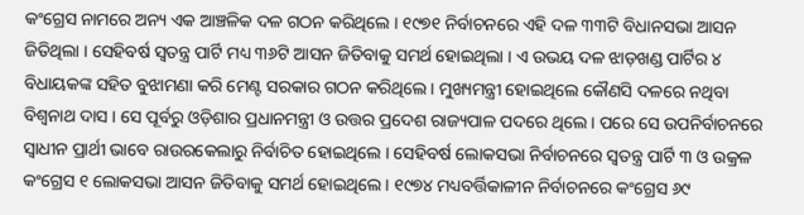କଂଗ୍ରେସ ନାମରେ ଅନ୍ୟ ଏକ ଆଞ୍ଚଳିକ ଦଳ ଗଠନ କରିଥିଲେ । ୧୯୭୧ ନିର୍ବାଚନରେ ଏହି ଦଳ ୩୩ଟି ବିଧାନସଭା ଆସନ ଜିତିଥିଲା । ସେହିବର୍ଷ ସ୍ୱତନ୍ତ୍ର ପାର୍ଟି ମଧ୍ୟ ୩୬ଟି ଆସନ ଜିତିବାକୁ ସମର୍ଥ ହୋଇଥିଲା । ଏ ଉଭୟ ଦଳ ଝାଡ଼ଖଣ୍ଡ ପାର୍ଟିର ୪ ବିଧାୟକଙ୍କ ସହିତ ବୁଝାମଣା କରି ମେଣ୍ଟ ସରକାର ଗଠନ କରିଥିଲେ । ମୁଖ୍ୟମନ୍ତ୍ରୀ ହୋଇଥିଲେ କୌଣସି ଦଳରେ ନଥିବା ବିଶ୍ୱନାଥ ଦାସ । ସେ ପୂର୍ବରୁ ଓଡ଼ିଶାର ପ୍ରଧାନମନ୍ତ୍ରୀ ଓ ଉତ୍ତର ପ୍ରଦେଶ ରାଜ୍ୟପାଳ ପଦରେ ଥିଲେ । ପରେ ସେ ଉପନିର୍ବାଚନରେ ସ୍ୱାଧୀନ ପ୍ରାର୍ଥୀ ଭାବେ ରାଉରକେଲାରୁ ନିର୍ବାଚିତ ହୋଇଥିଲେ । ସେହିବର୍ଷ ଲୋକସଭା ନିର୍ବାଚନରେ ସ୍ୱତନ୍ତ୍ର ପାର୍ଟି ୩ ଓ ଉକ୍ରଳ କଂଗ୍ରେସ ୧ ଲୋକସଭା ଆସନ ଜିତିବାକୁ ସମର୍ଥ ହୋଇଥିଲେ । ୧୯୭୪ ମଧ୍ୟବର୍ତ୍ତିକାଳୀନ ନିର୍ବାଚନରେ କଂଗ୍ରେସ ୬୯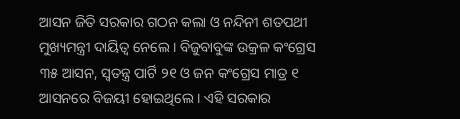ଆସନ ଜିତି ସରକାର ଗଠନ କଲା ଓ ନନ୍ଦିନୀ ଶତପଥୀ ମୁଖ୍ୟମନ୍ତ୍ରୀ ଦାୟିତ୍ୱ ନେଲେ । ବିଜୁବାବୁଙ୍କ ଉକ୍ରଳ କଂଗ୍ରେସ ୩୫ ଆସନ, ସ୍ୱତନ୍ତ୍ର ପାର୍ଟି ୨୧ ଓ ଜନ କଂଗ୍ରେସ ମାତ୍ର ୧ ଆସନରେ ବିଜୟୀ ହୋଇଥିଲେ । ଏହି ସରକାର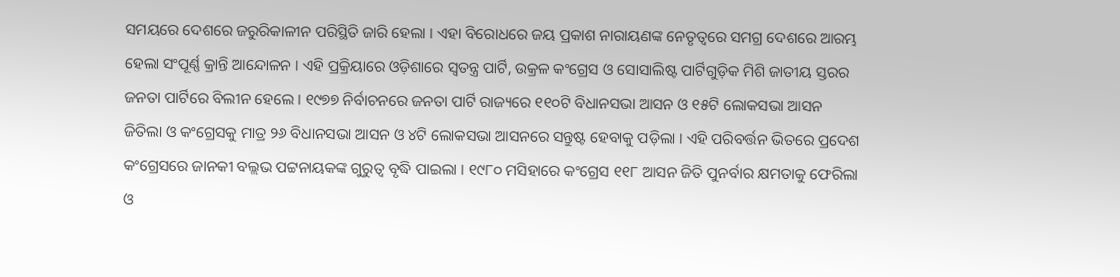ସମୟରେ ଦେଶରେ ଜରୁରିକାଳୀନ ପରିସ୍ଥିତି ଜାରି ହେଲା । ଏହା ବିରୋଧରେ ଜୟ ପ୍ରକାଶ ନାରାୟଣଙ୍କ ନେତୃତ୍ୱରେ ସମଗ୍ର ଦେଶରେ ଆରମ୍ଭ ହେଲା ସଂପୂର୍ଣ୍ଣ କ୍ରାନ୍ତି ଆନ୍ଦୋଳନ । ଏହି ପ୍ରକ୍ରିୟାରେ ଓଡ଼ିଶାରେ ସ୍ୱତନ୍ତ୍ର ପାର୍ଟି, ଉକ୍ରଳ କଂଗ୍ରେସ ଓ ସୋସାଲିଷ୍ଟ ପାର୍ଟିଗୁଡ଼ିକ ମିଶି ଜାତୀୟ ସ୍ତରର ଜନତା ପାର୍ଟିରେ ବିଲୀନ ହେଲେ । ୧୯୭୭ ନିର୍ବାଚନରେ ଜନତା ପାର୍ଟି ରାଜ୍ୟରେ ୧୧୦ଟି ବିଧାନସଭା ଆସନ ଓ ୧୫ଟି ଲୋକସଭା ଆସନ ଜିତିଲା ଓ କଂଗ୍ରେସକୁ ମାତ୍ର ୨୬ ବିଧାନସଭା ଆସନ ଓ ୪ଟି ଲୋକସଭା ଆସନରେ ସନ୍ତୁଷ୍ଟ ହେବାକୁ ପଡ଼ିଲା । ଏହି ପରିବର୍ତ୍ତନ ଭିତରେ ପ୍ରଦେଶ କଂଗ୍ରେସରେ ଜାନକୀ ବଲ୍ଲଭ ପଟ୍ଟନାୟକଙ୍କ ଗୁରୁତ୍ୱ ବୃଦ୍ଧି ପାଇଲା । ୧୯୮୦ ମସିହାରେ କଂଗ୍ରେସ ୧୧୮ ଆସନ ଜିତି ପୁନର୍ବାର କ୍ଷମତାକୁ ଫେରିଲା ଓ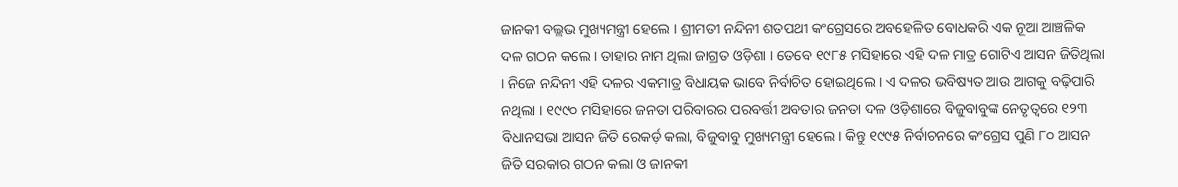ଜାନକୀ ବଲ୍ଲଭ ମୁଖ୍ୟମନ୍ତ୍ରୀ ହେଲେ । ଶ୍ରୀମତୀ ନନ୍ଦିନୀ ଶତପଥୀ କଂଗ୍ରେସରେ ଅବହେଳିତ ବୋଧକରି ଏକ ନୂଆ ଆଞ୍ଚଳିକ ଦଳ ଗଠନ କଲେ । ତାହାର ନାମ ଥିଲା ଜାଗ୍ରତ ଓଡ଼ିଶା । ତେବେ ୧୯୮୫ ମସିହାରେ ଏହି ଦଳ ମାତ୍ର ଗୋଟିଏ ଆସନ ଜିତିଥିଲା । ନିଜେ ନନ୍ଦିନୀ ଏହି ଦଳର ଏକମାତ୍ର ବିଧାୟକ ଭାବେ ନିର୍ବାଚିତ ହୋଇଥିଲେ । ଏ ଦଳର ଭବିଷ୍ୟତ ଆଉ ଆଗକୁ ବଢ଼ିପାରି ନଥିଲା । ୧୯୯୦ ମସିହାରେ ଜନତା ପରିବାରର ପରବର୍ତ୍ତୀ ଅବତାର ଜନତା ଦଳ ଓଡ଼ିଶାରେ ବିଜୁବାବୁଙ୍କ ନେତୃତ୍ୱରେ ୧୨୩ ବିଧାନସଭା ଆସନ ଜିତି ରେକର୍ଡ଼ କଲା, ବିଜୁବାବୁ ମୁଖ୍ୟମନ୍ତ୍ରୀ ହେଲେ । କିନ୍ତୁ ୧୯୯୫ ନିର୍ବାଚନରେ କଂଗ୍ରେସ ପୁଣି ୮୦ ଆସନ ଜିତି ସରକାର ଗଠନ କଲା ଓ ଜାନକୀ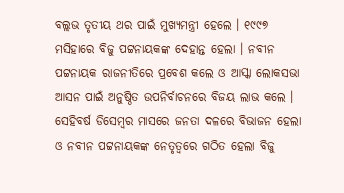ବଲ୍ଲଭ ତୃତୀୟ ଥର ପାଇଁ ମୁଖ୍ୟମନ୍ତ୍ରୀ ହେଲେ । ୧୯୯୭ ମସିହାରେ ବିଜୁ ପଟ୍ଟନାୟକଙ୍କ ଦେହାନ୍ତ ହେଲା । ନବୀନ ପଟ୍ଟନାୟକ ରାଜନୀତିରେ ପ୍ରବେଶ କଲେ ଓ ଆସ୍କା ଲୋକସଭା ଆସନ ପାଇଁ ଅନୁଷ୍ଠିତ ଉପନିର୍ବାଚନରେ ବିଜୟ ଲାଭ କଲେ । ସେହିବର୍ଷ ଡିସେମ୍ବର ମାସରେ ଜନତା ଦଳରେ ବିଭାଜନ ହେଲା ଓ ନବୀନ ପଟ୍ଟନାୟକଙ୍କ ନେତୃତ୍ୱରେ ଗଠିତ ହେଲା ବିଜୁ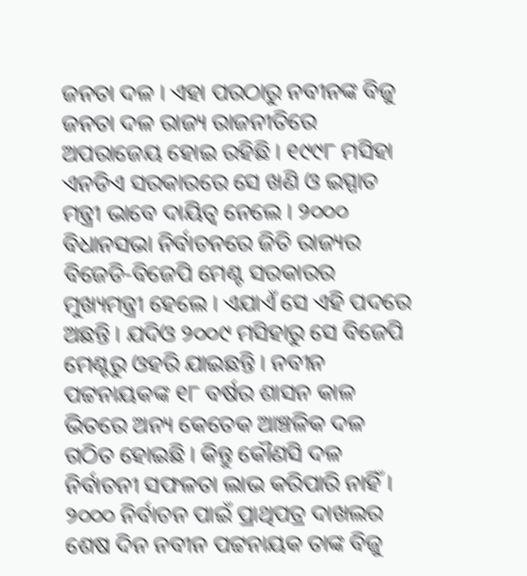ଜନତା ଦଳ । ଏହା ପରଠାରୁ ନବୀନଙ୍କ ବିଜୁ ଜନତା ଦଳ ରାଜ୍ୟ ରାଜନୀତିରେ ଅପରାଜେୟ ହୋଇ ରହିଛି । ୧୯୯୮ ମସିହା ଏନଡିଏ ସରକାରରେ ସେ ଖଣି ଓ ଇସ୍ପାତ ମନ୍ତ୍ରୀ ଭାବେ ଦାୟିତ୍ୱ ନେଲେ । ୨୦୦୦ ବିଧାନସଭା ନିର୍ବାଚନରେ ଜିତି ରାଜ୍ୟର ବିଜେଡି-ବିଜେପି ମେଣ୍ଟ ସରକାରର ମୁଖ୍ୟମନ୍ତ୍ରୀ ହେଲେ । ଏଯାଏଁ ସେ ଏହି ପଦରେ ଅଛନ୍ତି । ଯଦିଓ ୨୦୦୯ ମସିହାରୁ ସେ ବିଜେପି ମେଣ୍ଟରୁ ଓହରି ଯାଇଛନ୍ତି । ନବୀନ ପଟ୍ଟନାୟକଙ୍କ ୧୮ ବର୍ଷର ଶାସନ କାଳ ଭିତରେ ଅନ୍ୟ କେତେକ ଆଞ୍ଚଳିକ ଦଳ ଗଠିତ ହୋଇଛି । କିନ୍ତୁ କୌଣସି ଦଳ ନିର୍ବାଚନୀ ସଫଳତା ଲାଭ କରିପାରି ନାହିଁ । ୨୦୦୦ ନିର୍ବାଚନ ପାଇଁ ପ୍ରାଥିପତ୍ର ଦାଖଲର ଶେଷ ଦିନ ନବୀନ ପଟ୍ଟନାୟକ ତାଙ୍କ ବିଜୁ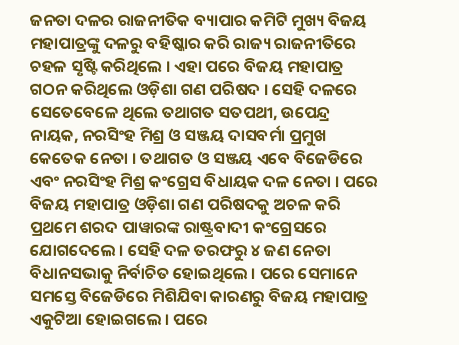ଜନତା ଦଳର ରାଜନୀତିକ ବ୍ୟାପାର କମିଟି ମୁଖ୍ୟ ବିଜୟ ମହାପାତ୍ରଙ୍କୁ ଦଳରୁ ବହିଷ୍କାର କରି ରାଜ୍ୟ ରାଜନୀତିରେ ଚହଳ ସୃଷ୍ଟି କରିଥିଲେ । ଏହା ପରେ ବିଜୟ ମହାପାତ୍ର ଗଠନ କରିଥିଲେ ଓଡ଼ିଶା ଗଣ ପରିଷଦ । ସେହି ଦଳରେ ସେତେବେଳେ ଥିଲେ ତଥାଗତ ସତପଥୀ, ଉପେନ୍ଦ୍ର ନାୟକ, ନରସିଂହ ମିଶ୍ର ଓ ସଞ୍ଜୟ ଦାସବର୍ମା ପ୍ରମୁଖ କେତେକ ନେତା । ତଥାଗତ ଓ ସଞ୍ଜୟ ଏବେ ବିଜେଡିରେ ଏବଂ ନରସିଂହ ମିଶ୍ର କଂଗ୍ରେସ ବିଧାୟକ ଦଳ ନେତା । ପରେ ବିଜୟ ମହାପାତ୍ର ଓଡ଼ିଶା ଗଣ ପରିଷଦକୁ ଅଚଳ କରି ପ୍ରଥମେ ଶରଦ ପାୱାରଙ୍କ ରାଷ୍ଟ୍ରବାଦୀ କଂଗ୍ରେସରେ ଯୋଗଦେଲେ । ସେହି ଦଳ ତରଫରୁ ୪ ଜଣ ନେତା ବିଧାନସଭାକୁ ନିର୍ବାଚିତ ହୋଇଥିଲେ । ପରେ ସେମାନେ ସମସ୍ତେ ବିଜେଡିରେ ମିଶିଯିବା କାରଣରୁ ବିଜୟ ମହାପାତ୍ର ଏକୁଟିଆ ହୋଇଗଲେ । ପରେ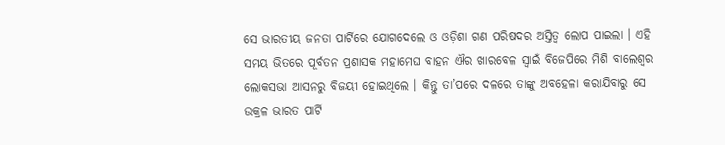ସେ ଭାରତୀୟ ଜନତା ପାର୍ଟିରେ ଯୋଗଦେଲେ ଓ ଓଡ଼ିଶା ଗଣ ପରିଷଦର ଅସ୍ତିତ୍ୱ ଲୋପ ପାଇଲା । ଏହି ସମୟ ଭିତରେ ପୂର୍ବତନ ପ୍ରଶାସକ ମହାମେଘ ବାହନ ଐର ଖାରବେଳ ସ୍ୱାଇଁ ବିଜେପିରେ ମିଶି ବାଲେଶ୍ୱର ଲୋକସଭା ଆସନରୁ ବିଜୟୀ ହୋଇଥିଲେ । କିନ୍ତୁ ତା’ପରେ ଦଳରେ ତାଙ୍କୁ ଅବହେଳା କରାଯିବାରୁ ସେ ଉକ୍ରଳ ଭାରତ ପାର୍ଟି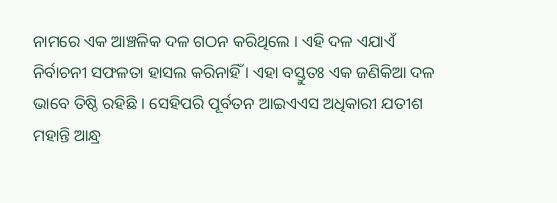ନାମରେ ଏକ ଆଞ୍ଚଳିକ ଦଳ ଗଠନ କରିଥିଲେ । ଏହି ଦଳ ଏଯାଏଁ ନିର୍ବାଚନୀ ସଫଳତା ହାସଲ କରିନାହିଁ । ଏହା ବସ୍ତୁତଃ ଏକ ଜଣିକିଆ ଦଳ ଭାବେ ତିଷ୍ଠି ରହିଛି । ସେହିପରି ପୂର୍ବତନ ଆଇଏଏସ ଅଧିକାରୀ ଯତୀଶ ମହାନ୍ତି ଆନ୍ଧ୍ର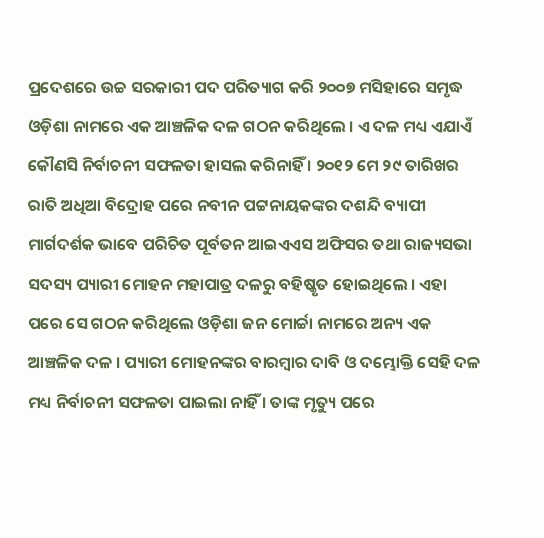ପ୍ରଦେଶରେ ଉଚ୍ଚ ସରକାରୀ ପଦ ପରିତ୍ୟାଗ କରି ୨୦୦୭ ମସିହାରେ ସମୃଦ୍ଧ ଓଡ଼ିଶା ନାମରେ ଏକ ଆଞ୍ଚଳିକ ଦଳ ଗଠନ କରିଥିଲେ । ଏ ଦଳ ମଧ୍ୟ ଏଯାଏଁ କୌଣସି ନିର୍ବାଚନୀ ସଫଳତା ହାସଲ କରିନାହିଁ । ୨୦୧୨ ମେ ୨୯ ତାରିଖର ରାତି ଅଧିଆ ବିଦ୍ରୋହ ପରେ ନବୀନ ପଟ୍ଟନାୟକଙ୍କର ଦଶନ୍ଦି ବ୍ୟାପୀ ମାର୍ଗଦର୍ଶକ ଭାବେ ପରିଚିତ ପୂର୍ବତନ ଆଇଏଏସ ଅଫିସର ତଥା ରାଜ୍ୟସଭା ସଦସ୍ୟ ପ୍ୟାରୀ ମୋହନ ମହାପାତ୍ର ଦଳରୁ ବହିଷ୍କୃତ ହୋଇଥିଲେ । ଏହା ପରେ ସେ ଗଠନ କରିଥିଲେ ଓଡ଼ିଶା ଜନ ମୋର୍ଚ୍ଚା ନାମରେ ଅନ୍ୟ ଏକ ଆଞ୍ଚଳିକ ଦଳ । ପ୍ୟାରୀ ମୋହନଙ୍କର ବାରମ୍ବାର ଦାବି ଓ ଦମ୍ଭୋକ୍ତି ସେହି ଦଳ ମଧ୍ୟ ନିର୍ବାଚନୀ ସଫଳତା ପାଇଲା ନାହିଁ । ତାଙ୍କ ମୃତ୍ୟୁ ପରେ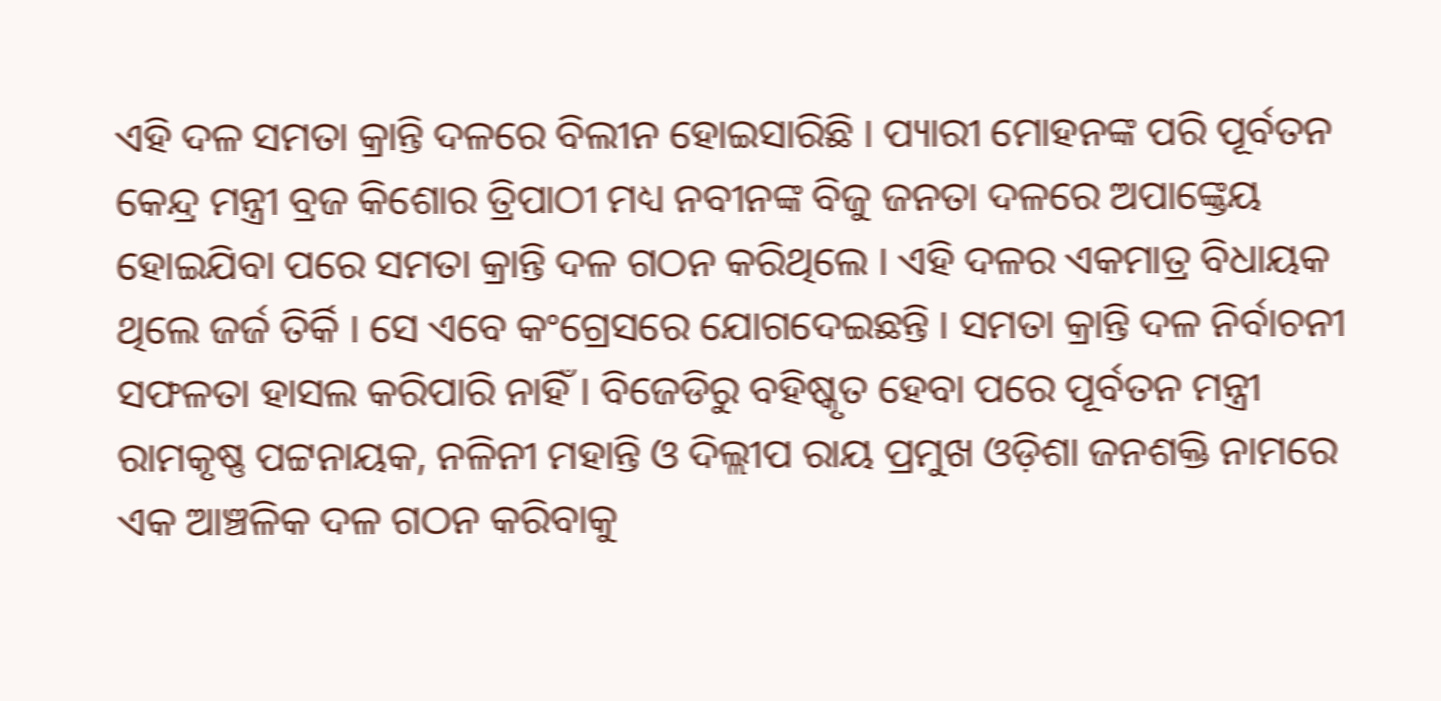ଏହି ଦଳ ସମତା କ୍ରାନ୍ତି ଦଳରେ ବିଲୀନ ହୋଇସାରିଛି । ପ୍ୟାରୀ ମୋହନଙ୍କ ପରି ପୂର୍ବତନ କେନ୍ଦ୍ର ମନ୍ତ୍ରୀ ବ୍ରଜ କିଶୋର ତ୍ରିପାଠୀ ମଧ୍ୟ ନବୀନଙ୍କ ବିଜୁ ଜନତା ଦଳରେ ଅପାଙ୍କ୍ତେୟ ହୋଇଯିବା ପରେ ସମତା କ୍ରାନ୍ତି ଦଳ ଗଠନ କରିଥିଲେ । ଏହି ଦଳର ଏକମାତ୍ର ବିଧାୟକ ଥିଲେ ଜର୍ଜ ତିର୍କି । ସେ ଏବେ କଂଗ୍ରେସରେ ଯୋଗଦେଇଛନ୍ତି । ସମତା କ୍ରାନ୍ତି ଦଳ ନିର୍ବାଚନୀ ସଫଳତା ହାସଲ କରିପାରି ନାହିଁ । ବିଜେଡିରୁ ବହିଷ୍କୃତ ହେବା ପରେ ପୂର୍ବତନ ମନ୍ତ୍ରୀ ରାମକୃଷ୍ଣ ପଟ୍ଟନାୟକ, ନଳିନୀ ମହାନ୍ତି ଓ ଦିଲ୍ଲୀପ ରାୟ ପ୍ରମୁଖ ଓଡ଼ିଶା ଜନଶକ୍ତି ନାମରେ ଏକ ଆଞ୍ଚଳିକ ଦଳ ଗଠନ କରିବାକୁ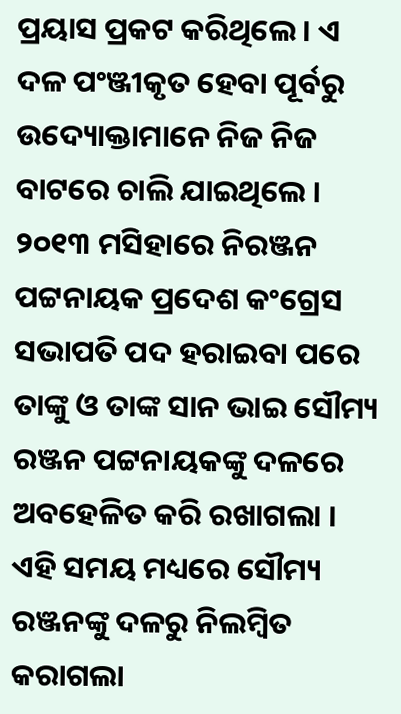ପ୍ରୟାସ ପ୍ରକଟ କରିଥିଲେ । ଏ ଦଳ ପଂଞ୍ଜୀକୃତ ହେବା ପୂର୍ବରୁ ଉଦ୍ୟୋକ୍ତାମାନେ ନିଜ ନିଜ ବାଟରେ ଚାଲି ଯାଇଥିଲେ । ୨୦୧୩ ମସିହାରେ ନିରଞ୍ଜନ ପଟ୍ଟନାୟକ ପ୍ରଦେଶ କଂଗ୍ରେସ ସଭାପତି ପଦ ହରାଇବା ପରେ ତାଙ୍କୁ ଓ ତାଙ୍କ ସାନ ଭାଇ ସୌମ୍ୟ ରଞ୍ଜନ ପଟ୍ଟନାୟକଙ୍କୁ ଦଳରେ ଅବହେଳିତ କରି ରଖାଗଲା । ଏହି ସମୟ ମଧ୍ୟରେ ସୌମ୍ୟ ରଞ୍ଜନଙ୍କୁ ଦଳରୁ ନିଲମ୍ବିତ କରାଗଲା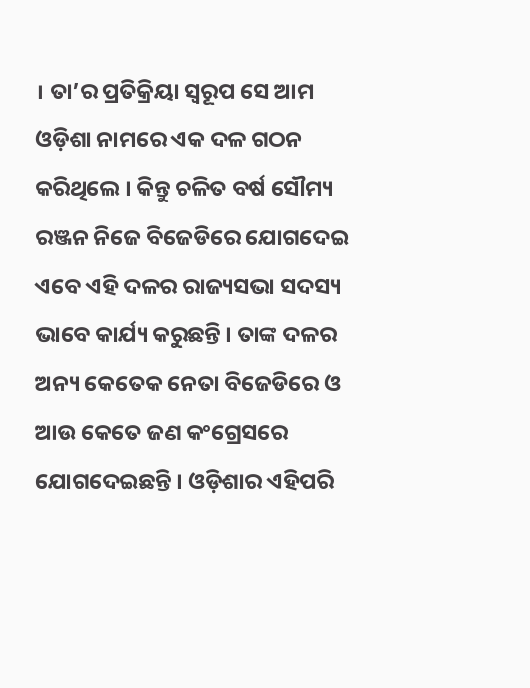। ତା’ର ପ୍ରତିକ୍ରିୟା ସ୍ୱରୂପ ସେ ଆମ ଓଡ଼ିଶା ନାମରେ ଏକ ଦଳ ଗଠନ କରିଥିଲେ । କିନ୍ତୁ ଚଳିତ ବର୍ଷ ସୌମ୍ୟ ରଞ୍ଜନ ନିଜେ ବିଜେଡିରେ ଯୋଗଦେଇ ଏବେ ଏହି ଦଳର ରାଜ୍ୟସଭା ସଦସ୍ୟ ଭାବେ କାର୍ଯ୍ୟ କରୁଛନ୍ତି । ତାଙ୍କ ଦଳର ଅନ୍ୟ କେତେକ ନେତା ବିଜେଡିରେ ଓ ଆଉ କେତେ ଜଣ କଂଗ୍ରେସରେ ଯୋଗଦେଇଛନ୍ତି । ଓଡ଼ିଶାର ଏହିପରି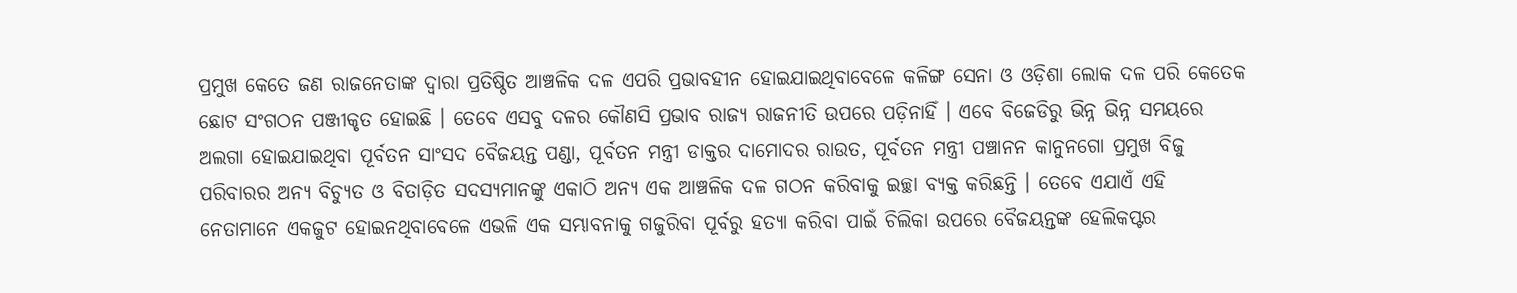ପ୍ରମୁଖ କେତେ ଜଣ ରାଜନେତାଙ୍କ ଦ୍ୱାରା ପ୍ରତିଷ୍ଠିତ ଆଞ୍ଚଳିକ ଦଳ ଏପରି ପ୍ରଭାବହୀନ ହୋଇଯାଇଥିବାବେଳେ କଳିଙ୍ଗ ସେନା ଓ ଓଡ଼ିଶା ଲୋକ ଦଳ ପରି କେତେକ ଛୋଟ ସଂଗଠନ ପଞ୍ଜୀକୃତ ହୋଇଛି । ତେବେ ଏସବୁ ଦଳର କୌଣସି ପ୍ରଭାବ ରାଜ୍ୟ ରାଜନୀତି ଉପରେ ପଡ଼ିନାହିଁ । ଏବେ ବିଜେଡିରୁ ଭିନ୍ନ ଭିନ୍ନ ସମୟରେ ଅଲଗା ହୋଇଯାଇଥିବା ପୂର୍ବତନ ସାଂସଦ ବୈଜୟନ୍ତ ପଣ୍ଡା, ପୂର୍ବତନ ମନ୍ତ୍ରୀ ଡାକ୍ତର ଦାମୋଦର ରାଉତ, ପୂର୍ବତନ ମନ୍ତ୍ରୀ ପଞ୍ଚାନନ କାନୁନଗୋ ପ୍ରମୁଖ ବିଜୁ ପରିବାରର ଅନ୍ୟ ବିଚ୍ୟୁତ ଓ ବିତାଡ଼ିତ ସଦସ୍ୟମାନଙ୍କୁ ଏକାଠି ଅନ୍ୟ ଏକ ଆଞ୍ଚଳିକ ଦଳ ଗଠନ କରିବାକୁ ଇଚ୍ଛା ବ୍ୟକ୍ତ କରିଛନ୍ତି । ତେବେ ଏଯାଏଁ ଏହି ନେତାମାନେ ଏକଜୁଟ ହୋଇନଥିବାବେଳେ ଏଭଳି ଏକ ସମ୍ଭାବନାକୁ ଗଜୁରିବା ପୂର୍ବରୁ ହତ୍ୟା କରିବା ପାଇଁ ଚିଲିକା ଉପରେ ବୈଜୟନ୍ତଙ୍କ ହେଲିକପ୍ଟର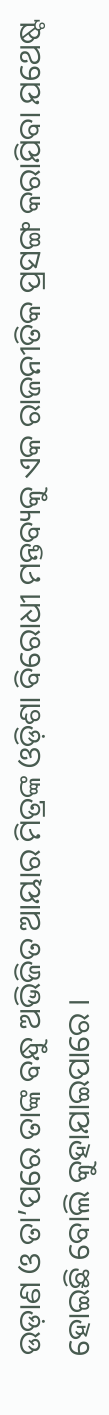ଉଡ଼ାଣ ଓ ତା’ପରେ ତାଙ୍କ ବନ୍ଧୁ ଅଭିଜିତ ଆୟାର ମିତ୍ରଙ୍କ ଓଡ଼ିଶା ବିରୋଧୀ ମନ୍ତବ୍ୟକୁ ଏକ ରାଜନୀତିକ ପ୍ରସଙ୍ଗ କରାଯିବା ଯଥେଷ୍ଟ ହୋଇଛି ବୋଲି କୁହାଯାଇପାରେ ।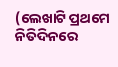(ଲେଖାଟି ପ୍ରଥମେ ନିତିଦିନରେ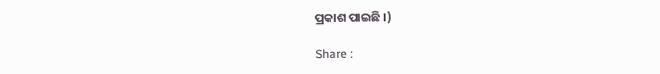ପ୍ରକାଶ ପାଇଛି ।)

Share :